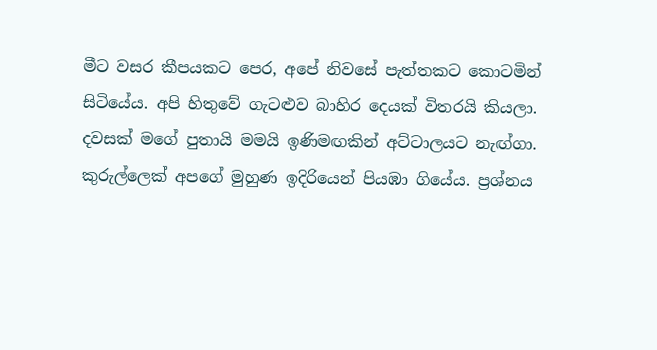මීට වසර කීපයකට පෙර, අපේ නිවසේ පැත්තකට කොටමින් සිටියේය. අපි හිතුවේ ගැටළුව බාහිර දෙයක් විතරයි කියලා. දවසක් මගේ පුතායි මමයි ඉණිමඟකින් අට්ටාලයට නැඟ්ගා. කුරුල්ලෙක් අපගේ මුහුණ ඉදිරියෙන් පියඹා ගියේය. ප්‍රශ්නය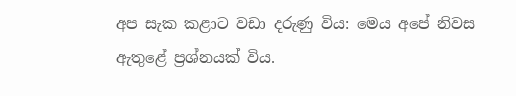අප සැක කළාට වඩා දරුණු විය: මෙය අපේ නිවස ඇතුළේ ප්‍රශ්නයක් විය.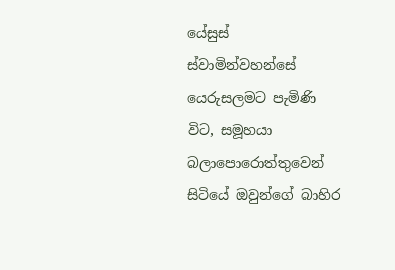යේසුස් ස්වාමින්වහන්සේ යෙරුසලමට පැමිණි විට, සමූහයා බලාපොරොත්තුවෙන් සිටියේ ඔවුන්ගේ බාහිර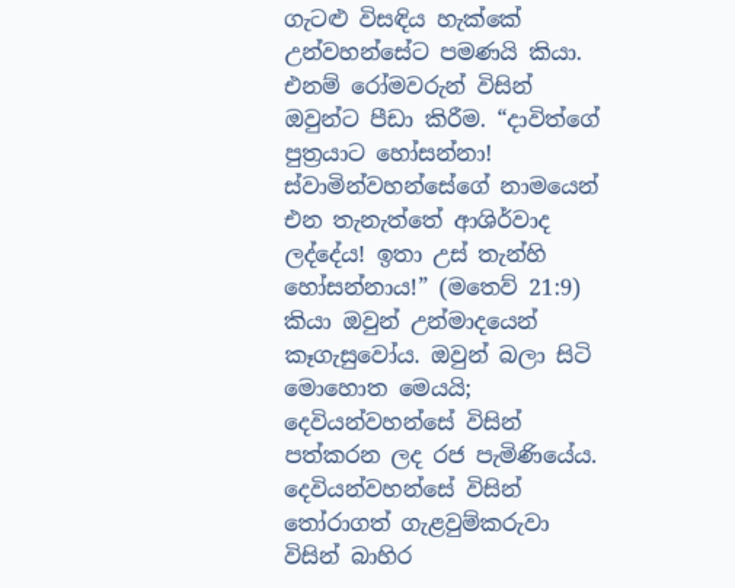ගැටළු විසඳිය හැක්කේ උන්වහන්සේට පමණයි කියා. එනම් රෝමවරුන් විසින් ඔවුන්ට පීඩා කිරීම. “දාවිත්ගේ පුත්‍රයාට හෝසන්නා! ස්වාමින්වහන්සේගේ නාමයෙන් එන තැනැත්තේ ආශිර්වාද ලද්දේය! ඉතා උස් තැන්හි හෝසන්නාය!” (මතෙව් 21:9) කියා ඔවුන් උන්මාදයෙන් කෑගැසුවෝය. ඔවුන් බලා සිටි මොහොත මෙයයි; දෙවියන්වහන්සේ විසින් පත්කරන ලද රජ පැමිණියේය. දෙවියන්වහන්සේ විසින් තෝරාගත් ගැළවුම්කරුවා විසින් බාහිර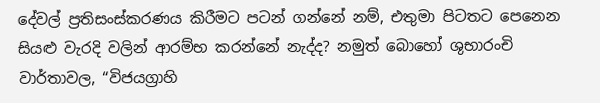දේවල් ප්‍රතිසංස්කරණය කිරීමට පටන් ගන්නේ නම්, එතුමා පිටතට පෙනෙන සියළු වැරදි වලින් ආරම්භ කරන්නේ නැද්ද? නමුත් බොහෝ ශුභාරංචි වාර්තාවල, “විජයග්‍රාහි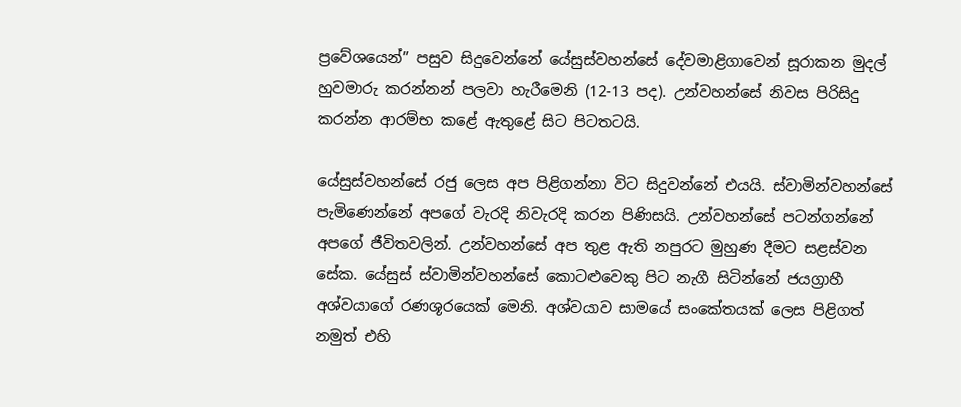ප්‍රවේශයෙන්” පසුව සිදුවෙන්නේ යේසුස්වහන්සේ දේවමාළිගාවෙන් සූරාකන මුදල් හුවමාරු කරන්නන් පලවා හැරීමෙනි (12-13 පද). උන්වහන්සේ නිවස පිරිසිදු කරන්න ආරම්භ කළේ ඇතුළේ සිට පිටතටයි.

යේසුස්වහන්සේ රජු ලෙස අප පිළිගන්නා විට සිදුවන්නේ එයයි. ස්වාමින්වහන්සේ පැමිණෙන්නේ අපගේ වැරදි නිවැරදි කරන පිණිසයි. උන්වහන්සේ පටන්ගන්නේ අපගේ ජීවිතවලින්. උන්වහන්සේ අප තුළ ඇති නපුරට මුහුණ දීමට සළස්වන සේක. යේසුස් ස්වාමින්වහන්සේ කොටළුවෙකු පිට නැගී සිටින්නේ ජයග්‍රාහී අශ්වයාගේ රණශූරයෙක් මෙනි. අශ්වයාව සාමයේ සංකේතයක් ලෙස පිළිගත් නමුත් එහි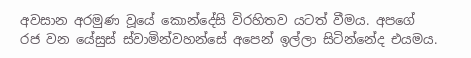අවසාන අරමුණ වූයේ කොන්දේසි විරහිතව යටත් වීමය. අපගේ රජ වන යේසුස් ස්වාමින්වහන්සේ අපෙන් ඉල්ලා සිටින්නේද එයමය.